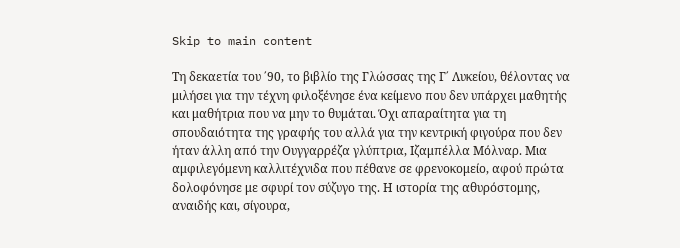Skip to main content

Τη δεκαετία του ΄90, το βιβλίο της Γλώσσας της Γ΄ Λυκείου, θέλοντας να μιλήσει για την τέχνη φιλοξένησε ένα κείμενο που δεν υπάρχει μαθητής και μαθήτρια που να μην το θυμάται. Όχι απαραίτητα για τη σπουδαιότητα της γραφής του αλλά για την κεντρική φιγούρα που δεν ήταν άλλη από την Ουγγαρρέζα γλύπτρια, Ιζαμπέλλα Μόλναρ. Μια αμφιλεγόμενη καλλιτέχνιδα που πέθανε σε φρενοκομείο, αφού πρώτα δολοφόνησε με σφυρί τον σύζυγο της. Η ιστορία της αθυρόστομης, αναιδής και, σίγουρα,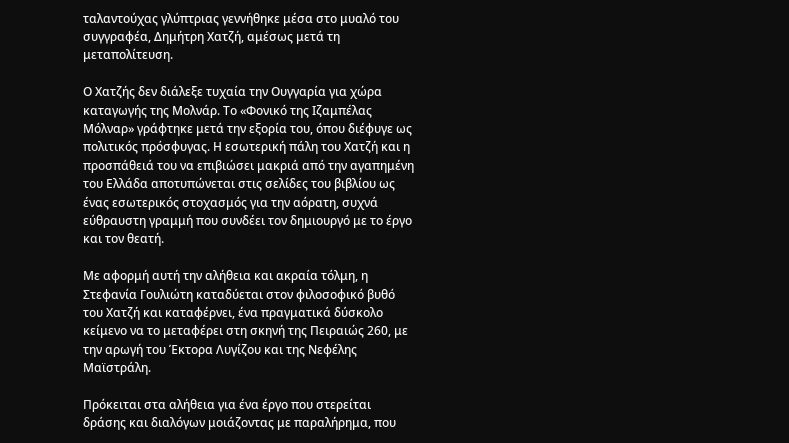ταλαντούχας γλύπτριας γεννήθηκε μέσα στο μυαλό του συγγραφέα, Δημήτρη Χατζή, αμέσως μετά τη μεταπολίτευση.

Ο Χατζής δεν διάλεξε τυχαία την Ουγγαρία για χώρα καταγωγής της Μολνάρ. Το «Φονικό της Ιζαμπέλας Μόλναρ» γράφτηκε μετά την εξορία του, όπου διέφυγε ως πολιτικός πρόσφυγας. Η εσωτερική πάλη του Χατζή και η προσπάθειά του να επιβιώσει μακριά από την αγαπημένη του Ελλάδα αποτυπώνεται στις σελίδες του βιβλίου ως ένας εσωτερικός στοχασμός για την αόρατη, συχνά εύθραυστη γραμμή που συνδέει τον δημιουργό με το έργο και τον θεατή.

Με αφορμή αυτή την αλήθεια και ακραία τόλμη, η Στεφανία Γουλιώτη καταδύεται στον φιλοσοφικό βυθό του Χατζή και καταφέρνει, ένα πραγματικά δύσκολο κείμενο να το μεταφέρει στη σκηνή της Πειραιώς 260, με την αρωγή του Έκτορα Λυγίζου και της Νεφέλης  Μαϊστράλη.

Πρόκειται στα αλήθεια για ένα έργο που στερείται δράσης και διαλόγων μοιάζοντας με παραλήρημα, που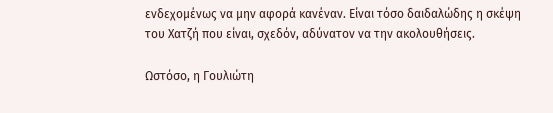ενδεχομένως να μην αφορά κανέναν. Είναι τόσο δαιδαλώδης η σκέψη του Χατζή που είναι, σχεδόν, αδύνατον να την ακολουθήσεις.

Ωστόσο, η Γουλιώτη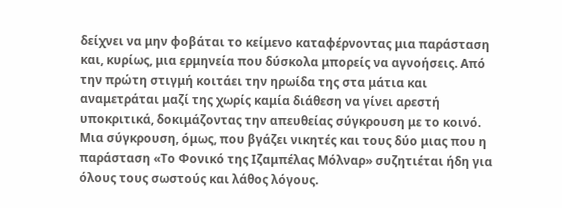δείχνει να μην φοβάται το κείμενο καταφέρνοντας μια παράσταση και, κυρίως, μια ερμηνεία που δύσκολα μπορείς να αγνοήσεις. Από την πρώτη στιγμή κοιτάει την ηρωίδα της στα μάτια και αναμετράται μαζί της χωρίς καμία διάθεση να γίνει αρεστή υποκριτικά, δοκιμάζοντας την απευθείας σύγκρουση με το κοινό. Μια σύγκρουση, όμως, που βγάζει νικητές και τους δύο μιας που η παράσταση «Το Φονικό της Ιζαμπέλας Μόλναρ» συζητιέται ήδη για όλους τους σωστούς και λάθος λόγους.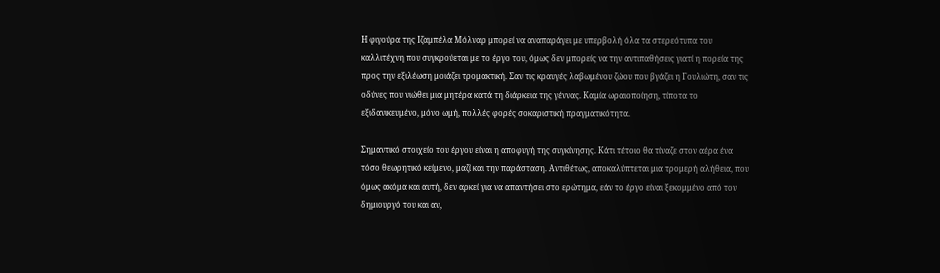Η φιγούρα της Ιζαμπέλα Μόλναρ μπορεί να αναπαράγει με υπερβολή όλα τα στερεότυπα του καλλιτέχνη που συγκρούεται με το έργο του, όμως δεν μπορείς να την αντιπαθήσεις γιατί η πορεία της προς την εξιλέωση μοιάζει τρομακτική. Σαν τις κραυγές λαβωμένου ζώου που βγάζει η Γουλιώτη, σαν τις οδύνες που νιώθει μια μητέρα κατά τη διάρκεια της γέννας. Καμία ωραιοποίηση, τίποτα το εξιδανικευμένο, μόνο ωμή, πολλές φορές σοκαριστική πραγματικότητα.

Σημαντικό στοιχείο του έργου είναι η αποφυγή της συγκίνησης. Κάτι τέτοιο θα τίναζε στον αέρα ένα τόσο θεωρητικό κείμενο, μαζί και την παράσταση. Αντιθέτως, αποκαλύπτεται μια τρομερή αλήθεια, που όμως ακόμα και αυτή, δεν αρκεί για να απαντήσει στο ερώτημα, εάν το έργο είναι ξεκομμένο από τον δημιουργό του και αν,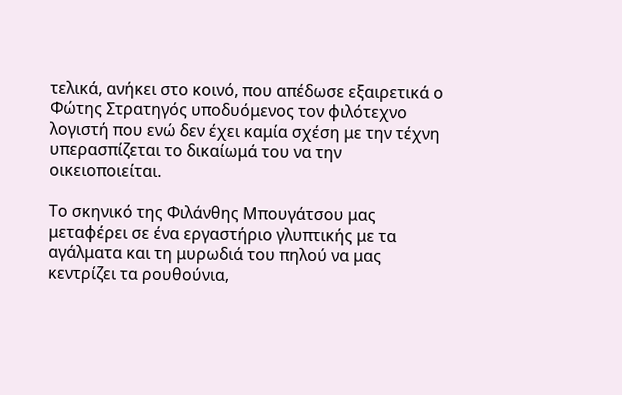τελικά, ανήκει στο κοινό, που απέδωσε εξαιρετικά ο Φώτης Στρατηγός υποδυόμενος τον φιλότεχνο λογιστή που ενώ δεν έχει καμία σχέση με την τέχνη υπερασπίζεται το δικαίωμά του να την οικειοποιείται.

Το σκηνικό της Φιλάνθης Μπουγάτσου μας μεταφέρει σε ένα εργαστήριο γλυπτικής με τα αγάλματα και τη μυρωδιά του πηλού να μας κεντρίζει τα ρουθούνια,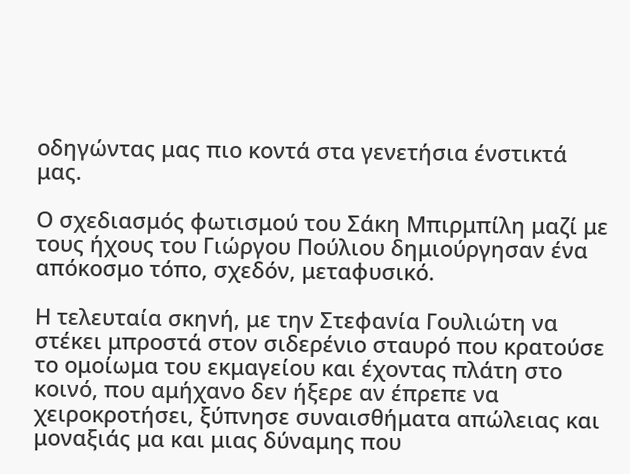οδηγώντας μας πιο κοντά στα γενετήσια ένστικτά μας.

Ο σχεδιασμός φωτισμού του Σάκη Μπιρμπίλη μαζί με τους ήχους του Γιώργου Πούλιου δημιούργησαν ένα απόκοσμο τόπο, σχεδόν, μεταφυσικό.

Η τελευταία σκηνή, με την Στεφανία Γουλιώτη να στέκει μπροστά στον σιδερένιο σταυρό που κρατούσε το ομοίωμα του εκμαγείου και έχοντας πλάτη στο κοινό, που αμήχανο δεν ήξερε αν έπρεπε να χειροκροτήσει, ξύπνησε συναισθήματα απώλειας και μοναξιάς μα και μιας δύναμης που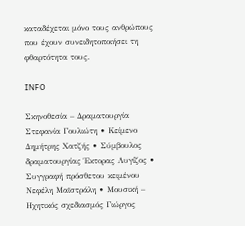καταδέχεται μόνο τους ανθρώπους που έχουν συνειδητοποιήσει τη φθαρτότητα τους.

INFO

Σκηνοθεσία – Δραματουργία Στεφανία Γουλιώτη • Κείμενο Δημήτρης Χατζής • Σύμβουλος δραματουργίας Έκτορας Λυγίζος • Συγγραφή πρόσθετου κειμένου Νεφέλη Μαϊστράλη • Μουσική – Ηχητικός σχεδιασμός Γιώργος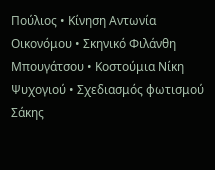Πούλιος • Κίνηση Αντωνία Οικονόμου • Σκηνικό Φιλάνθη Μπουγάτσου • Κοστούμια Νίκη Ψυχογιού • Σχεδιασμός φωτισμού Σάκης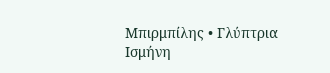Μπιρμπίλης • Γλύπτρια Ισμήνη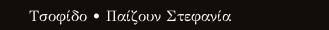Τσοφίδο • Παίζουν Στεφανία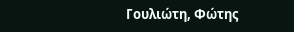Γουλιώτη, Φώτης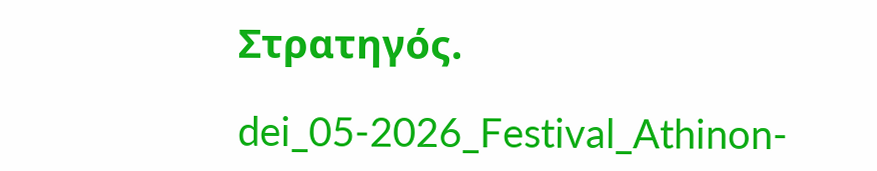Στρατηγός.

dei_05-2026_Festival_Athinon-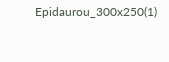Epidaurou_300x250(1)